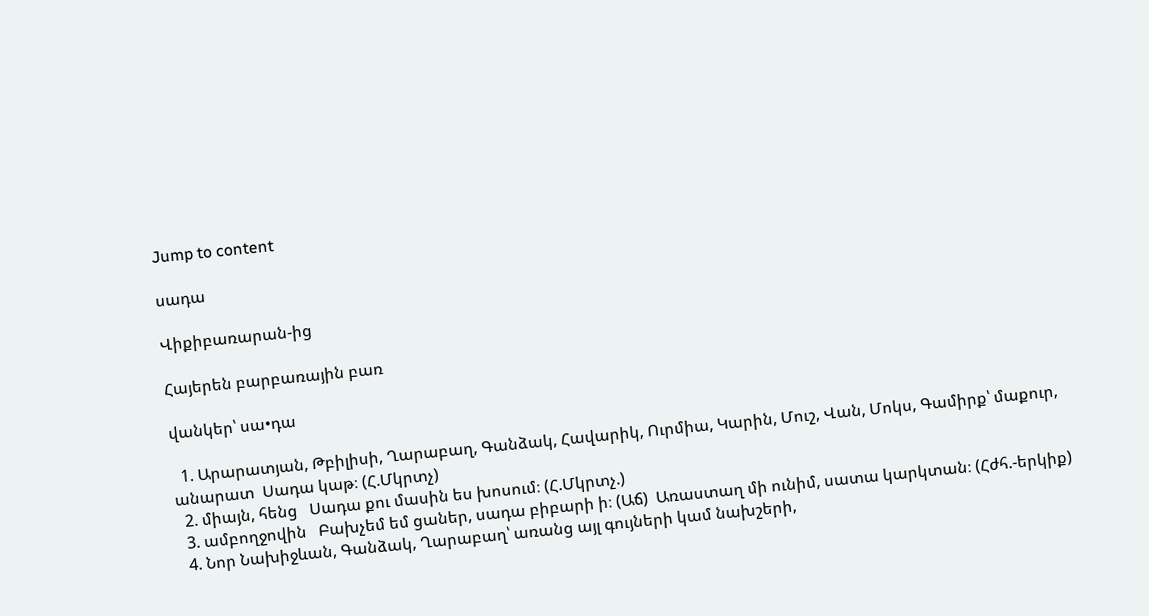Jump to content

սադա

Վիքիբառարան-ից

Հայերեն բարբառային բառ

վանկեր՝ սա•դա

  1. Արարատյան, Թբիլիսի, Ղարաբաղ, Գանձակ, Հավարիկ, Ուրմիա, Կարին, Մուշ, Վան, Մոկս, Գամիրք՝ մաքուր, անարատ  Սադա կաթ։ (Հ.Մկրտչ)
  2. միայն, հենց   Սադա քու մասին ես խոսում։ (Հ.Մկրտչ.)
  3. ամբողջովին   Բախչեմ եմ ցաներ, սադա բիբարի ի։ (Աճ)  Առաստաղ մի ունիմ, սատա կարկտան։ (Հժհ.-երկիք)
  4. Նոր Նախիջևան, Գանձակ, Ղարաբաղ՝ առանց այլ գույների կամ նախշերի,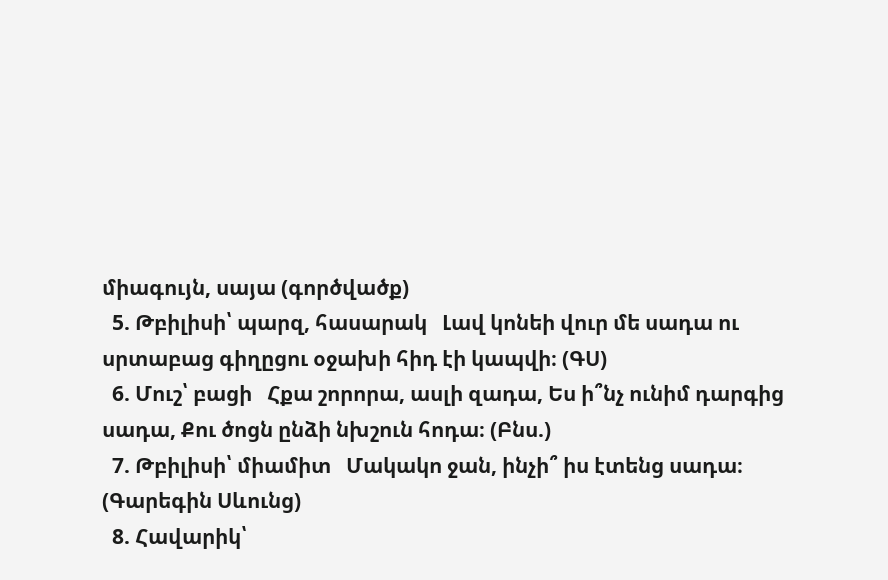միագույն, սայա (գործվածք)
  5. Թբիլիսի՝ պարզ, հասարակ   Լավ կոնեի վուր մե սադա ու սրտաբաց գիղըցու օջախի հիդ էի կապվի։ (ԳՍ)
  6. Մուշ՝ բացի   Հքա շորորա, ասլի զադա, Ես ի՞նչ ունիմ դարգից սադա, Քու ծոցն ընձի նխշուն հոդա։ (Բնս.)
  7. Թբիլիսի՝ միամիտ   Մակակո ջան, ինչի՞ իս էտենց սադա։ (Գարեգին Սևունց)
  8. Հավարիկ՝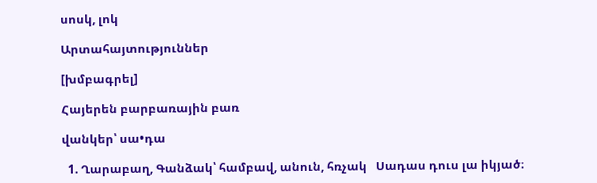սոսկ, լոկ

Արտահայտություններ

[խմբագրել]

Հայերեն բարբառային բառ

վանկեր՝ սա•դա

  1. Ղարաբաղ, Գանձակ՝ համբավ, անուն, հռչակ   Սադաս դուս լա իկյած։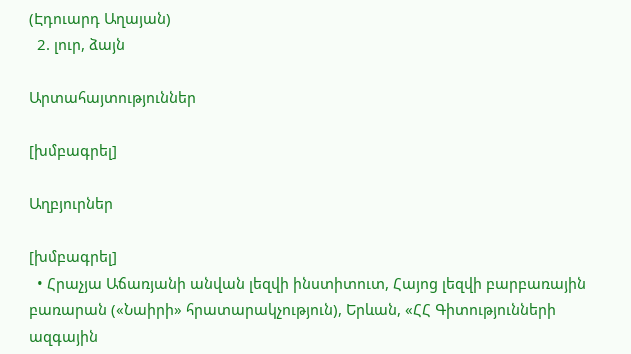(Էդուարդ Աղայան)
  2. լուր, ձայն

Արտահայտություններ

[խմբագրել]

Աղբյուրներ

[խմբագրել]
  • Հրաչյա Աճառյանի անվան լեզվի ինստիտուտ, Հայոց լեզվի բարբառային բառարան («Նաիրի» հրատարակչություն), Երևան, «ՀՀ Գիտությունների ազգային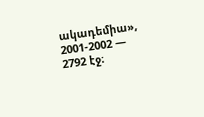ակադեմիա», 2001-2002 — 2792 էջ։